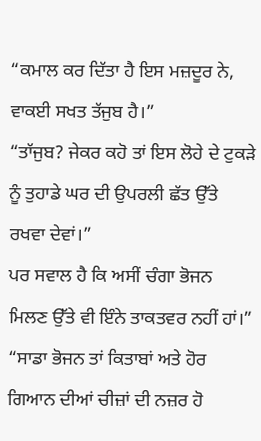“ਕਮਾਲ ਕਰ ਦਿੱਤਾ ਹੈ ਇਸ ਮਜ਼ਦੂਰ ਨੇ, ਵਾਕਈ ਸਖਤ ਤੱਜੁਬ ਹੈ।”
“ਤਾੱਜੁਬ? ਜੇਕਰ ਕਹੋ ਤਾਂ ਇਸ ਲੋਹੇ ਦੇ ਟੁਕੜੇ ਨੂੰ ਤੁਹਾਡੇ ਘਰ ਦੀ ਉਪਰਲੀ ਛੱਤ ਉੱਤੇ ਰਖਵਾ ਦੇਵਾਂ।”
ਪਰ ਸਵਾਲ ਹੈ ਕਿ ਅਸੀਂ ਚੰਗਾ ਭੋਜਨ ਮਿਲਣ ਉੱਤੇ ਵੀ ਇੰਨੇ ਤਾਕਤਵਰ ਨਹੀਂ ਹਾਂ।”
“ਸਾਡਾ ਭੋਜਨ ਤਾਂ ਕਿਤਾਬਾਂ ਅਤੇ ਹੋਰ ਗਿਆਨ ਦੀਆਂ ਚੀਜ਼ਾਂ ਦੀ ਨਜ਼ਰ ਹੋ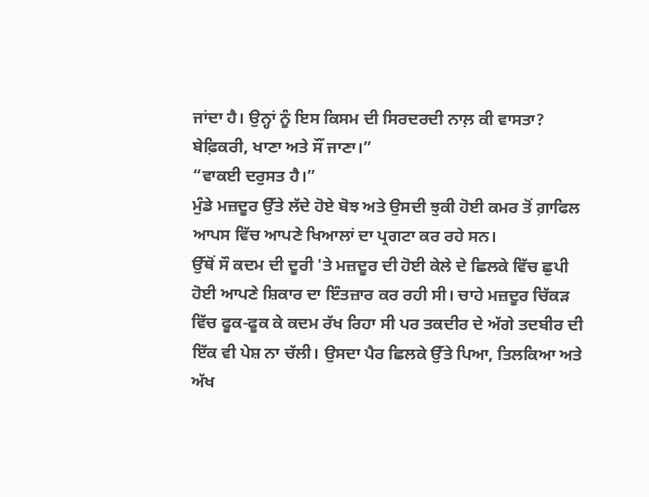ਜਾਂਦਾ ਹੈ। ਉਨ੍ਹਾਂ ਨੂੰ ਇਸ ਕਿਸਮ ਦੀ ਸਿਰਦਰਦੀ ਨਾਲ਼ ਕੀ ਵਾਸਤਾ? ਬੇਫ਼ਿਕਰੀ, ਖਾਣਾ ਅਤੇ ਸੌਂ ਜਾਣਾ।”
“ਵਾਕਈ ਦਰੁਸਤ ਹੈ।”
ਮੁੰਡੇ ਮਜ਼ਦੂਰ ਉੱਤੇ ਲੱਦੇ ਹੋਏ ਬੋਝ ਅਤੇ ਉਸਦੀ ਝੁਕੀ ਹੋਈ ਕਮਰ ਤੋਂ ਗ਼ਾਫਿਲ ਆਪਸ ਵਿੱਚ ਆਪਣੇ ਖਿਆਲਾਂ ਦਾ ਪ੍ਰਗਟਾ ਕਰ ਰਹੇ ਸਨ।
ਉੱਥੋਂ ਸੌ ਕਦਮ ਦੀ ਦੂਰੀ 'ਤੇ ਮਜ਼ਦੂਰ ਦੀ ਹੋਈ ਕੇਲੇ ਦੇ ਛਿਲਕੇ ਵਿੱਚ ਛੁਪੀ ਹੋਈ ਆਪਣੇ ਸ਼ਿਕਾਰ ਦਾ ਇੰਤਜ਼ਾਰ ਕਰ ਰਹੀ ਸੀ। ਚਾਹੇ ਮਜ਼ਦੂਰ ਚਿੱਕੜ ਵਿੱਚ ਫੂਕ-ਫੂਕ ਕੇ ਕਦਮ ਰੱਖ ਰਿਹਾ ਸੀ ਪਰ ਤਕਦੀਰ ਦੇ ਅੱਗੇ ਤਦਬੀਰ ਦੀ ਇੱਕ ਵੀ ਪੇਸ਼ ਨਾ ਚੱਲੀ। ਉਸਦਾ ਪੈਰ ਛਿਲਕੇ ਉੱਤੇ ਪਿਆ, ਤਿਲਕਿਆ ਅਤੇ ਅੱਖ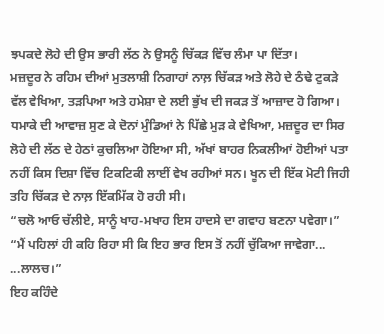ਝਪਕਦੇ ਲੋਹੇ ਦੀ ਉਸ ਭਾਰੀ ਲੱਠ ਨੇ ਉਸਨੂੰ ਚਿੱਕੜ ਵਿੱਚ ਲੰਮਾ ਪਾ ਦਿੱਤਾ।
ਮਜ਼ਦੂਰ ਨੇ ਰਹਿਮ ਦੀਆਂ ਮੁਤਲਾਸ਼ੀ ਨਿਗਾਹਾਂ ਨਾਲ਼ ਚਿੱਕੜ ਅਤੇ ਲੋਹੇ ਦੇ ਠੰਢੇ ਟੁਕੜੇ ਵੱਲ ਵੇਖਿਆ, ਤੜਪਿਆ ਅਤੇ ਹਮੇਸ਼ਾ ਦੇ ਲਈ ਭੁੱਖ ਦੀ ਜਕੜ ਤੋਂ ਆਜ਼ਾਦ ਹੋ ਗਿਆ।
ਧਮਾਕੇ ਦੀ ਆਵਾਜ਼ ਸੁਣ ਕੇ ਦੋਨਾਂ ਮੁੰਡਿਆਂ ਨੇ ਪਿੱਛੇ ਮੁੜ ਕੇ ਵੇਖਿਆ, ਮਜ਼ਦੂਰ ਦਾ ਸਿਰ ਲੋਹੇ ਦੀ ਲੱਠ ਦੇ ਹੇਠਾਂ ਕੁਚਲਿਆ ਹੋਇਆ ਸੀ, ਅੱਖਾਂ ਬਾਹਰ ਨਿਕਲੀਆਂ ਹੋਈਆਂ ਪਤਾ ਨਹੀਂ ਕਿਸ ਦਿਸ਼ਾ ਵਿੱਚ ਟਿਕਟਿਕੀ ਲਾਈਂ ਵੇਖ ਰਹੀਆਂ ਸਨ। ਖੂਨ ਦੀ ਇੱਕ ਮੋਟੀ ਜਿਹੀ ਤਹਿ ਚਿੱਕੜ ਦੇ ਨਾਲ਼ ਇੱਕਮਿੱਕ ਹੋ ਰਹੀ ਸੀ।
“ਚਲੋ ਆਓ ਚੱਲੀਏ, ਸਾਨੂੰ ਖਾਹ-ਮਖਾਹ ਇਸ ਹਾਦਸੇ ਦਾ ਗਵਾਹ ਬਣਨਾ ਪਵੇਗਾ।”
“ਮੈਂ ਪਹਿਲਾਂ ਹੀ ਕਹਿ ਰਿਹਾ ਸੀ ਕਿ ਇਹ ਭਾਰ ਇਸ ਤੋਂ ਨਹੀਂ ਚੁੱਕਿਆ ਜਾਵੇਗਾ... ...ਲਾਲਚ।”
ਇਹ ਕਹਿੰਦੇ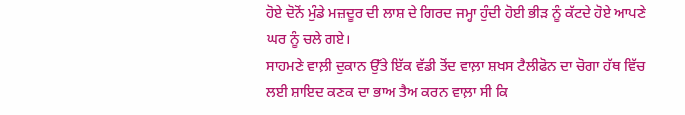ਹੋਏ ਦੋਨੋਂ ਮੁੰਡੇ ਮਜ਼ਦੂਰ ਦੀ ਲਾਸ਼ ਦੇ ਗਿਰਦ ਜਮ੍ਹਾ ਹੁੰਦੀ ਹੋਈ ਭੀੜ ਨੂੰ ਕੱਟਦੇ ਹੋਏ ਆਪਣੇ ਘਰ ਨੂੰ ਚਲੇ ਗਏ।
ਸਾਹਮਣੇ ਵਾਲ਼ੀ ਦੁਕਾਨ ਉੱਤੇ ਇੱਕ ਵੱਡੀ ਤੋਂਦ ਵਾਲ਼ਾ ਸ਼ਖਸ ਟੈਲੀਫੋਨ ਦਾ ਚੋਗਾ ਹੱਥ ਵਿੱਚ ਲਈ ਸ਼ਾਇਦ ਕਣਕ ਦਾ ਭਾਅ ਤੈਅ ਕਰਨ ਵਾਲ਼ਾ ਸੀ ਕਿ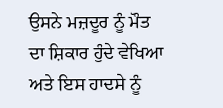ਉਸਨੇ ਮਜ਼ਦੂਰ ਨੂੰ ਮੌਤ ਦਾ ਸ਼ਿਕਾਰ ਹੁੰਦੇ ਵੇਖਿਆ ਅਤੇ ਇਸ ਹਾਦਸੇ ਨੂੰ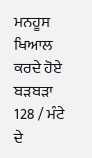ਮਨਹੂਸ ਖਿਆਲ ਕਰਦੇ ਹੋਏ ਬੜਬੜਾ
128 / ਮੰਟੇ ਦੇ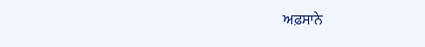ਅਫ਼ਸਾਨੇ